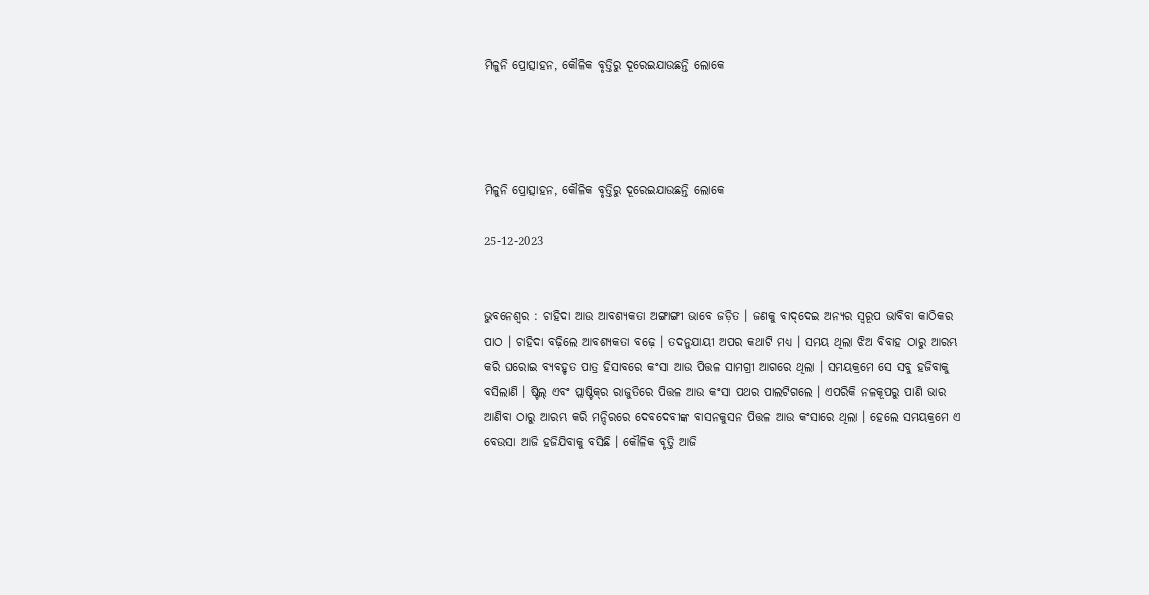ମିଳୁନି ପ୍ରୋତ୍ସାହନ, କୌଳିକ ବୃତ୍ତିରୁ ଦୂରେଇଯାଉଛନ୍ତି ଲୋକେ




ମିଳୁନି ପ୍ରୋତ୍ସାହନ, କୌଳିକ ବୃତ୍ତିରୁ ଦୂରେଇଯାଉଛନ୍ତି ଲୋକେ

25-12-2023


ଭୁବନେଶ୍ୱର : ଚାହିଦା ଆଉ ଆବଶ୍ୟକତା ଅଙ୍ଗାଙ୍ଗୀ ଭାବେ ଜଡ଼ିତ । ଜଣକୁ ବାଦ୍‌ଦେଇ ଅନ୍ୟର ସ୍ୱରୂପ ଭାବିବା କାଠିକର ପାଠ । ଚାହିଦା ବଢ଼ିଲେ ଆବଶ୍ୟକତା ବଢ଼େ । ତଦନୁଯାୟୀ ଅପର କଥାଟି ମଧ୍ୟ । ସମୟ ଥିଲା ଝିଅ ବିବାହ ଠାରୁ ଆରମ୍ଭ କରି ଘରୋଇ ବ୍ୟବହୃତ ପାତ୍ର ହିସାବରେ କଂସା ଆଉ ପିତ୍ତଳ ସାମଗ୍ରୀ ଆଗରେ ଥିଲା । ସମୟକ୍ରମେ ସେ ସବୁ ହଜିବାକୁ ବସିଲାଣି । ଷ୍ଟିଲ୍ ଏବଂ ପ୍ଲାଷ୍ଟିକ୍‌ର ରାଜୁତିରେ ପିତ୍ତଳ ଆଉ କଂସା ପଥର ପାଲଟିଗଲେ । ଏପରିକି ନଳକୂପରୁ ପାଣି ଭାର ଆଣିବା ଠାରୁ ଆରମ୍ଭ କରି ମନ୍ଦିରରେ ଦେବଦେବୀଙ୍କ ବାସନକୁସନ ପିତ୍ତଳ ଆଉ କଂସାରେ ଥିଲା । ହେଲେ ସମୟକ୍ରମେ ଏ ବେଉସା ଆଜି ହଜିଯିବାକୁ ବସିଛି । କୌଳିକ ବୃତ୍ତି ଆଜି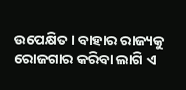ଉପେକ୍ଷିତ । ବାହାର ରାଜ୍ୟକୁ ରୋଜଗାର କରିବା ଲାଗି ଏ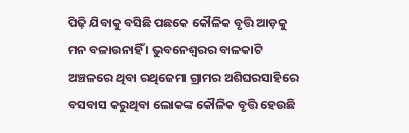ପିଢ଼ି ଯିବାକୁ ବସିଛି ପଛକେ କୌଳିକ ବୃତ୍ତି ଆଡ଼କୁ ମନ ବଳାଉନାହିଁ । ଭୁବନେଶ୍ୱରର ବାଳକାଟି ଅଞ୍ଚଳରେ ଥିବା ରଥିଜେମା ଗ୍ରାମର ଅଶିଘରସାହିରେ ବସବାସ କରୁଥିବା ଲୋକଙ୍କ କୌଳିକ ବୃତ୍ତି ହେଉଛି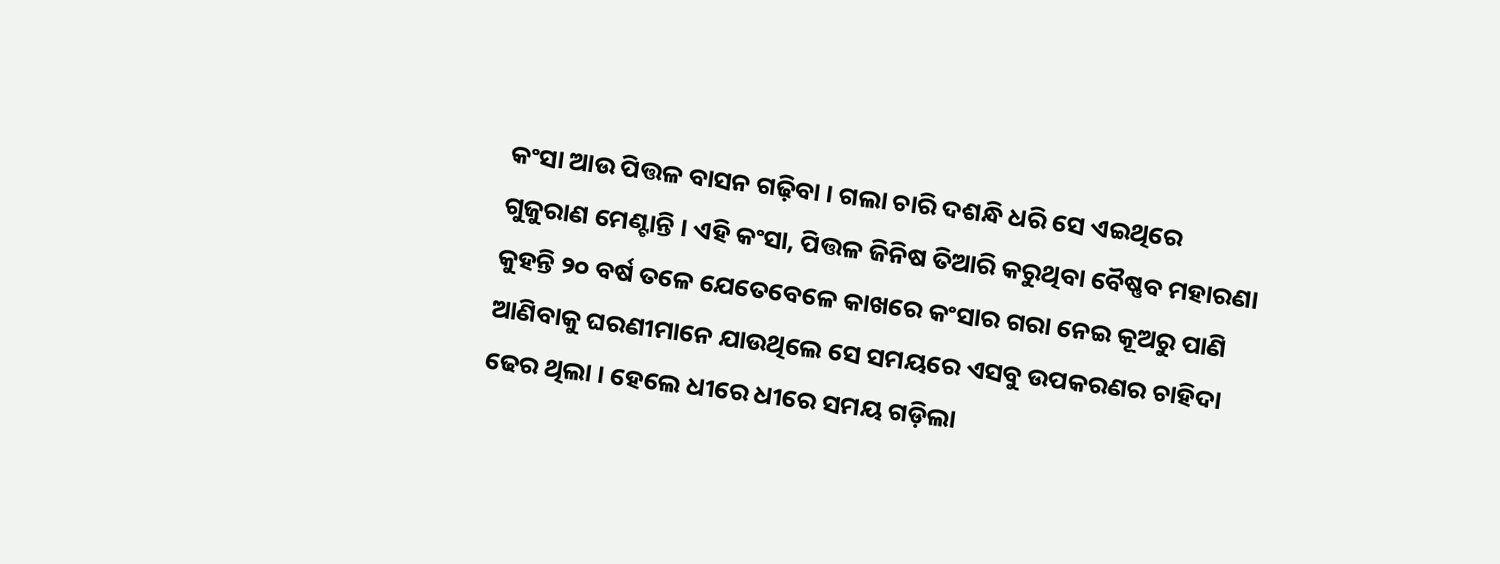କଂସା ଆଉ ପିତ୍ତଳ ବାସନ ଗଢ଼ିବା । ଗଲା ଚାରି ଦଶନ୍ଧି ଧରି ସେ ଏଇଥିରେ ଗୁଜୁରାଣ ମେଣ୍ଟାନ୍ତି । ଏହି କଂସା, ପିତ୍ତଳ ଜିନିଷ ତିଆରି କରୁଥିବା ବୈଷ୍ଣବ ମହାରଣା କୁହନ୍ତି ୨୦ ବର୍ଷ ତଳେ ଯେତେବେଳେ କାଖରେ କଂସାର ଗରା ନେଇ କୂଅରୁ ପାଣି ଆଣିବାକୁ ଘରଣୀମାନେ ଯାଉଥିଲେ ସେ ସମୟରେ ଏସବୁ ଉପକରଣର ଚାହିଦା ଢେର ଥିଲା । ହେଲେ ଧୀରେ ଧୀରେ ସମୟ ଗଡ଼ିଲା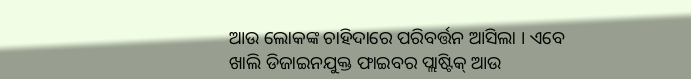ଆଉ ଲୋକଙ୍କ ଚାହିଦାରେ ପରିବର୍ତ୍ତନ ଆସିଲା । ଏବେ ଖାଲି ଡିଜାଇନଯୁକ୍ତ ଫାଇବର ପ୍ଲାଷ୍ଟିକ୍ ଆଉ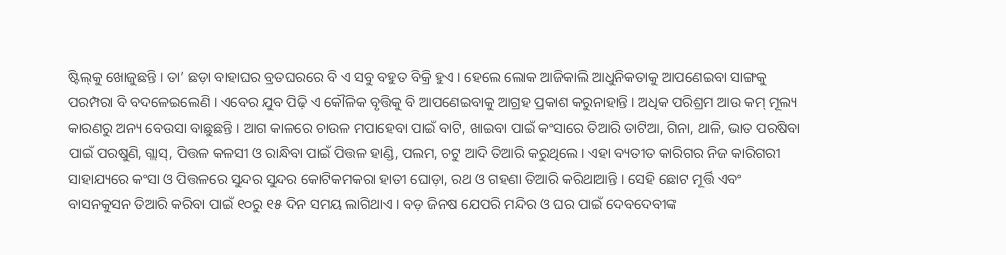ଷ୍ଟିଲ୍‌କୁ ଖୋଜୁଛନ୍ତି । ତା’ ଛଡ଼ା ବାହାଘର ବ୍ରତଘରରେ ବି ଏ ସବୁ ବହୁତ ବିକ୍ରି ହୁଏ । ହେଲେ ଲୋକ ଆଜିକାଲି ଆଧୁନିକତାକୁ ଆପଣେଇବା ସାଙ୍ଗକୁ ପରମ୍ପରା ବି ବଦଳେଇଲେଣି । ଏବେର ଯୁବ ପିଢ଼ି ଏ କୌଳିକ ବୃତ୍ତିକୁ ବି ଆପଣେଇବାକୁ ଆଗ୍ରହ ପ୍ରକାଶ କରୁନାହାନ୍ତି । ଅଧିକ ପରିଶ୍ରମ ଆଉ କମ୍ ମୂଲ୍ୟ କାରଣରୁ ଅନ୍ୟ ବେଉସା ବାଛୁଛନ୍ତି । ଆଗ କାଳରେ ଚାଉଳ ମପାହେବା ପାଇଁ ବାଟି, ଖାଇବା ପାଇଁ କଂସାରେ ତିଆରି ତାଟିଆ, ଗିନା, ଥାଳି, ଭାତ ପରଷିବା ପାଇଁ ପରଷୁଣି, ଗ୍ଲାସ୍‌, ପିତ୍ତଳ କଳସୀ ଓ ରାନ୍ଧିବା ପାଇଁ ପିତ୍ତଳ ହାଣ୍ଡି, ପଲମ, ଚଟୁ ଆଦି ତିଆରି କରୁଥିଲେ । ଏହା ବ୍ୟତୀତ କାରିଗର ନିଜ କାରିଗରୀ ସାହାଯ୍ୟରେ କଂସା ଓ ପିତ୍ତଳରେ ସୁନ୍ଦର ସୁନ୍ଦର କୋଟିକମକରା ହାତୀ ଘୋଡ଼ା, ରଥ ଓ ଗହଣା ତିଆରି କରିଥାଆନ୍ତି । ସେହି ଛୋଟ ମୂର୍ତ୍ତି ଏବଂ ବାସନକୁସନ ତିଆରି କରିବା ପାଇଁ ୧୦ରୁ ୧୫ ଦିନ ସମୟ ଲାଗିଥାଏ । ବଡ଼ ଜିନଷ ଯେପରି ମନ୍ଦିର ଓ ଘର ପାଇଁ ଦେବଦେବୀଙ୍କ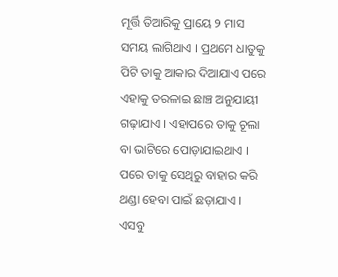ମୂର୍ତ୍ତି ତିଆରିକୁ ପ୍ରାୟେ ୨ ମାସ ସମୟ ଲାଗିଥାଏ । ପ୍ରଥମେ ଧାତୁକୁ ପିଟି ତାକୁ ଆକାର ଦିଆଯାଏ ପରେ ଏହାକୁ ତରଳାଇ ଛାଞ୍ଚ ଅନୁଯାୟୀ ଗଢ଼ାଯାଏ । ଏହାପରେ ତାକୁ ଚୂଲା ବା ଭାଟିରେ ପୋଡ଼ାଯାଇଥାଏ । ପରେ ତାକୁ ସେଥିରୁ ବାହାର କରି ଥଣ୍ଡା ହେବା ପାଇଁ ଛଡ଼ାଯାଏ । ଏସବୁ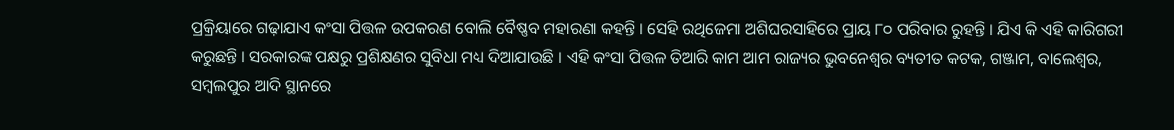ପ୍ରକ୍ରିୟାରେ ଗଢ଼ାଯାଏ କଂସା ପିତ୍ତଳ ଉପକରଣ ବୋଲି ବୈଷ୍ଣବ ମହାରଣା କହନ୍ତି । ସେହି ରଥିଜେମା ଅଶିଘରସାହିରେ ପ୍ରାୟ ୮୦ ପରିବାର ରୁହନ୍ତି । ଯିଏ କି ଏହି କାରିଗରୀ କରୁଛନ୍ତି । ସରକାରଙ୍କ ପକ୍ଷରୁ ପ୍ରଶିକ୍ଷଣର ସୁବିଧା ମଧ୍ୟ ଦିଆଯାଉଛି । ଏହି କଂସା ପିତ୍ତଳ ତିଆରି କାମ ଆମ ରାଜ୍ୟର ଭୁବନେଶ୍ୱର ବ୍ୟତୀତ କଟକ, ଗଞ୍ଜାମ, ବାଲେଶ୍ୱର, ସମ୍ବଲପୁର ଆଦି ସ୍ଥାନରେ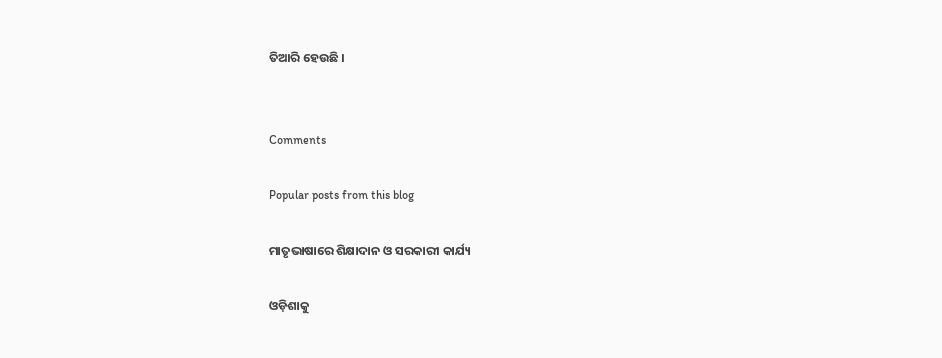ତିଆରି ହେଉଛି ।


Comments

Popular posts from this blog

ମାତୃଭାଷାରେ ଶିକ୍ଷାଦାନ ଓ ସରକାରୀ କାର୍ଯ୍ୟ

ଓଡ଼ିଶାକୁ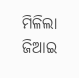ମିଳିଲା ଜିଆଇ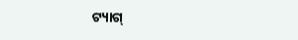ଟ୍ୟାଗ୍‌